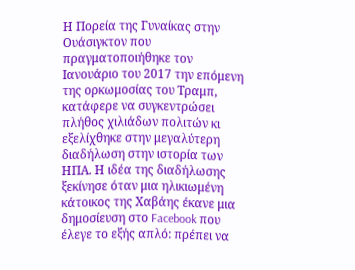Η Πορεία της Γυναίκας στην Ουάσιγκτον που πραγματοποιήθηκε τον Ιανουάριο του 2017 την επόμενη της ορκωμοσίας του Τραμπ, κατάφερε να συγκεντρώσει πλήθος χιλιάδων πολιτών κι εξελίχθηκε στην μεγαλύτερη διαδήλωση στην ιστορία των ΗΠΑ. Η ιδέα της διαδήλωσης ξεκίνησε όταν μια ηλικιωμένη κάτοικος της Χαβάης έκανε μια δημοσίευση στο Facebook που έλεγε το εξής απλό: πρέπει να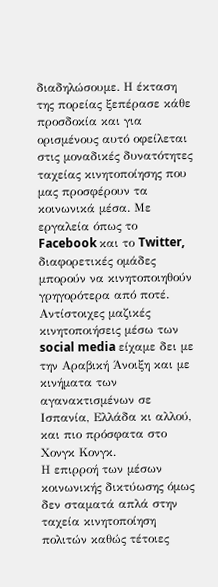διαδηλώσουμε. Η έκταση της πορείας ξεπέρασε κάθε προσδοκία και για ορισμένους αυτό οφείλεται στις μοναδικές δυνατότητες ταχείας κινητοποίησης που μας προσφέρουν τα κοινωνικά μέσα. Με εργαλεία όπως το Facebook και το Twitter, διαφορετικές ομάδες μπορούν να κινητοποιηθούν γρηγορότερα από ποτέ. Αντίστοιχες μαζικές κινητοποιήσεις μέσω των social media είχαμε δει με την Αραβική Άνοιξη και με κινήματα των αγανακτισμένων σε Ισπανία, Ελλάδα κι αλλού, και πιο πρόσφατα στο Χονγκ Κονγκ.
Η επιρροή των μέσων κοινωνικής δικτύωσης όμως δεν σταματά απλά στην ταχεία κινητοποίηση πολιτών καθώς τέτοιες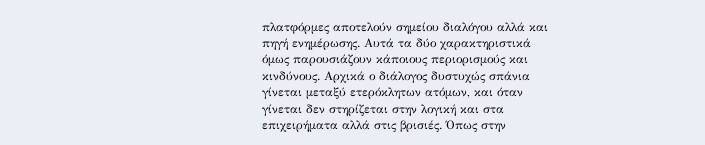πλατφόρμες αποτελούν σημείου διαλόγου αλλά και πηγή ενημέρωσης. Αυτά τα δύο χαρακτηριστικά όμως παρουσιάζουν κάποιους περιορισμούς και κινδύνους. Αρχικά ο διάλογος δυστυχώς σπάνια γίνεται μεταξύ ετερόκλητων ατόμων, και όταν γίνεται δεν στηρίζεται στην λογική και στα επιχειρήματα αλλά στις βρισιές. Όπως στην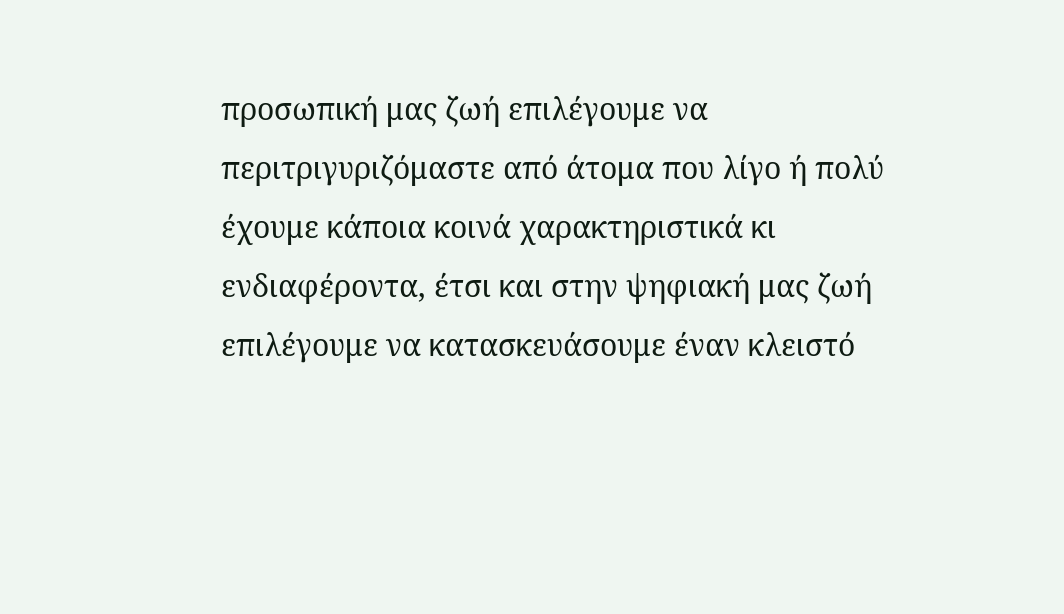προσωπική μας ζωή επιλέγουμε να περιτριγυριζόμαστε από άτομα που λίγο ή πολύ έχουμε κάποια κοινά χαρακτηριστικά κι ενδιαφέροντα, έτσι και στην ψηφιακή μας ζωή επιλέγουμε να κατασκευάσουμε έναν κλειστό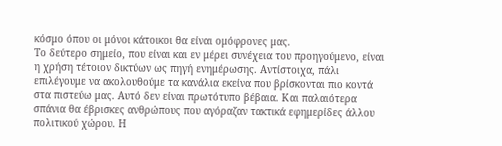κόσμο όπου οι μόνοι κάτοικοι θα είναι ομόφρονες μας.
Το δεύτερο σημείο, που είναι και εν μέρει συνέχεια του προηγούμενο, είναι η χρήση τέτοιον δικτύων ως πηγή ενημέρωσης. Αντίστοιχα, πάλι επιλέγουμε να ακολουθούμε τα κανάλια εκείνα που βρίσκονται πιο κοντά στα πιστεύω μας. Αυτό δεν είναι πρωτότυπο βέβαια. Και παλαιότερα σπάνια θα έβρισκες ανθρώπους που αγόραζαν τακτικά εφημερίδες άλλου πολιτικού χώρου. Η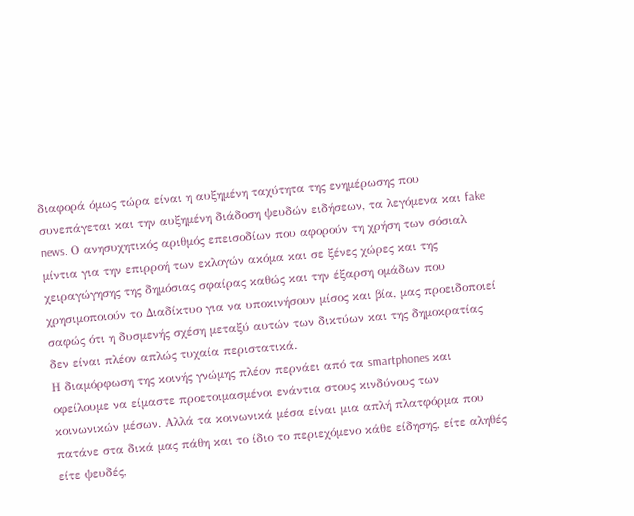διαφορά όμως τώρα είναι η αυξημένη ταχύτητα της ενημέρωσης που συνεπάγεται και την αυξημένη διάδοση ψευδών ειδήσεων, τα λεγόμενα και fake news. Ο ανησυχητικός αριθμός επεισοδίων που αφορούν τη χρήση των σόσιαλ μίντια για την επιρροή των εκλογών ακόμα και σε ξένες χώρες και της χειραγώγησης της δημόσιας σφαίρας καθώς και την έξαρση ομάδων που χρησιμοποιούν το Διαδίκτυο για να υποκινήσουν μίσος και βία, μας προειδοποιεί σαφώς ότι η δυσμενής σχέση μεταξύ αυτών των δικτύων και της δημοκρατίας δεν είναι πλέον απλώς τυχαία περιστατικά.
Η διαμόρφωση της κοινής γνώμης πλέον περνάει από τα smartphones και οφείλουμε να είμαστε προετοιμασμένοι ενάντια στους κινδύνους των κοινωνικών μέσων. Αλλά τα κοινωνικά μέσα είναι μια απλή πλατφόρμα που πατάνε στα δικά μας πάθη και το ίδιο το περιεχόμενο κάθε είδησης, είτε αληθές είτε ψευδές,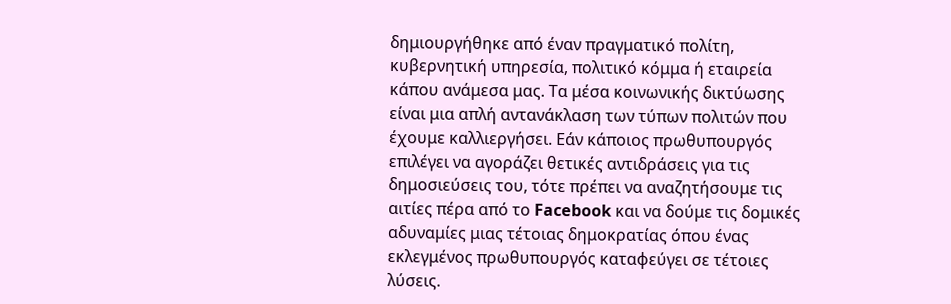δημιουργήθηκε από έναν πραγματικό πολίτη, κυβερνητική υπηρεσία, πολιτικό κόμμα ή εταιρεία κάπου ανάμεσα μας. Τα μέσα κοινωνικής δικτύωσης είναι μια απλή αντανάκλαση των τύπων πολιτών που έχουμε καλλιεργήσει. Εάν κάποιος πρωθυπουργός επιλέγει να αγοράζει θετικές αντιδράσεις για τις δημοσιεύσεις του, τότε πρέπει να αναζητήσουμε τις αιτίες πέρα από το Facebook και να δούμε τις δομικές αδυναμίες μιας τέτοιας δημοκρατίας όπου ένας εκλεγμένος πρωθυπουργός καταφεύγει σε τέτοιες λύσεις.